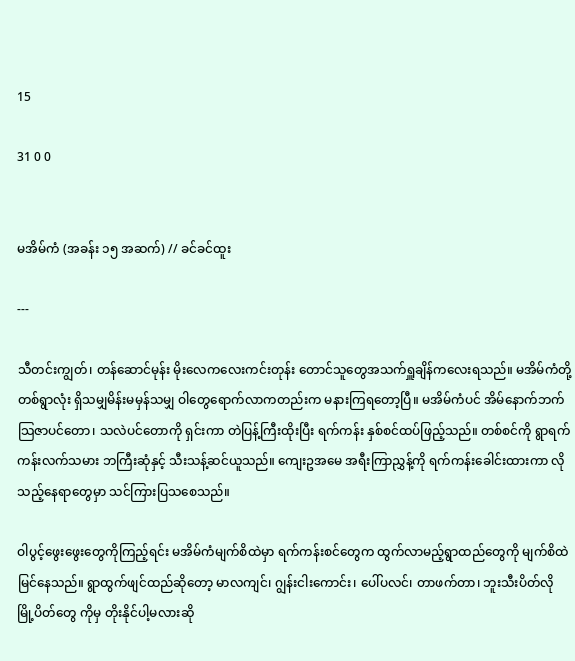15

31 0 0


မအိမ်ကံ (အခန်း ၁၅ အဆက်) // ခင်ခင်ထူး

---

သီတင်းကျွတ်၊ တန်ဆောင်မုန်း မိုးလေကလေးကင်းတုန်း တောင်သူတွေအသက်ရှူချိန်ကလေးရသည်။ မအိမ်ကံတို့ တစ်ရွာလုံး ရှိသမျှမိန်းမမှန်သမျှ ဝါတွေရောက်လာကတည်းက မနားကြရတော့ပြီ။ မအိမ်ကံပင် အိမ်နောက်ဘက် သြဇာပင်တော၊ သလဲပင်တောကို ရှင်းကာ တဲပြန့်ကြီးထိုးပြီး ရက်ကန်း နှစ်စင်ထပ်ဖြည့်သည်။ တစ်စင်ကို ရွာရက်ကန်းလက်သမား ဘကြီးဆုံနှင့် သီးသန့်ဆင်ယူသည်။ ကျေးဥအမေ အရီးကြာညွှန့်ကို ရက်ကန်းခေါင်းထားကာ လိုသည့်နေရာတွေမှာ သင်ကြားပြသစေသည်။

ဝါပွင့်ဖွေးဖွေးတွေကိုကြည့်ရင်း မအိမ်ကံမျက်စိထဲမှာ ရက်ကန်းစင်တွေက ထွက်လာမည့်ရွာထည်တွေကို မျက်စိထဲ မြင်နေသည်။ ရွာထွက်ဖျင်ထည်ဆိုတော့ မာလကျင်၊ ဂျွန်းငါးကောင်း၊ ပေါ်ပလင်၊ တာဖက်တာ၊ ဘူးသီးပိတ်လို မြို့ပိတ်တွေ ကိုမှ တိုးနိုင်ပါ့မလားဆို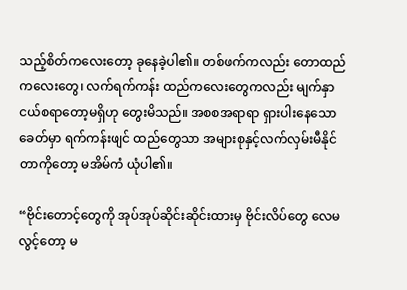သည့်စိတ်ကလေးတော့ ခုနေခဲ့ပါ၏။ တစ်ဖက်ကလည်း တောထည်ကလေးတွေ၊ လက်ရက်ကန်း ထည်ကလေးတွေကလည်း မျက်နှာငယ်စရာတော့မရှိဟု တွေးမိသည်။ အစစအရာရာ ရှားပါးနေသောခေတ်မှာ ရက်ကန်းဖျင် ထည်တွေသာ အများစုနှင့်လက်လှမ်းမီနိုင်တာကိုတော့ မအိမ်ကံ ယုံပါ၏။

“ဗိုင်းတောင့်တွေကို အုပ်အုပ်ဆိုင်းဆိုင်းထားမှ ဗိုင်းလိပ်တွေ လေမလွင့်တော့ မ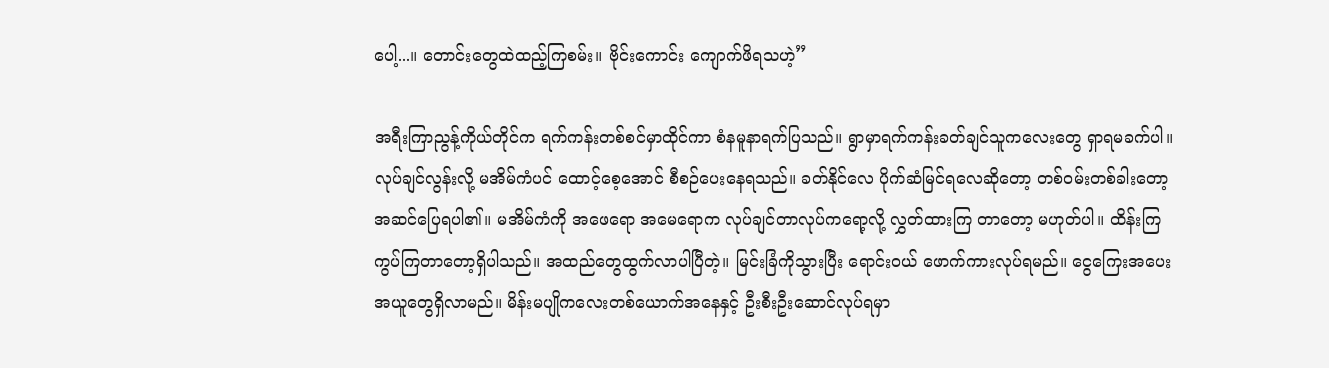ပေါ့...။ တောင်းတွေထဲထည့်ကြစမ်း။ ဗိုင်းကောင်း ကျောက်ဖိရသဟဲ့”

အရီးကြာညွန့်ကိုယ်တိုင်က ရက်ကန်းတစ်စင်မှာထိုင်ကာ စံနမူနာရက်ပြသည်။ ရွာမှာရက်ကန်းခတ်ချင်သူကလေးတွေ ရှာရမခက်ပါ။ လုပ်ချင်လွန်းလို့ မအိမ်ကံပင် ထောင့်စေ့အောင် စီစဉ်ပေးနေရသည်။ ခတ်နိုင်လေ ပိုက်ဆံမြင်ရလေဆိုတော့ တစ်ဝမ်းတစ်ခါးတော့ အဆင်ပြေရပါ၏။ မအိမ်ကံကို အဖေရော အမေရောက လုပ်ချင်တာလုပ်ကရော့လို့ လွှတ်ထားကြ တာတော့ မဟုတ်ပါ။ ထိန်းကြ ကွပ်ကြတာတော့ရှိပါသည်။ အထည်တွေထွက်လာပါပြီတဲ့။ မြင်းခြံကိုသွားပြီး ရောင်းဝယ် ဖောက်ကားလုပ်ရမည်။ ငွေကြေးအပေးအယူတွေရှိလာမည်။ မိန်းမပျိုကလေးတစ်ယောက်အနေနှင့် ဦးစီးဦးဆောင်လုပ်ရမှာ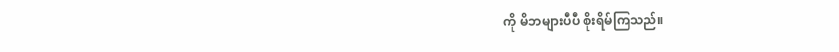ကို မိဘများပီပီ စိုးရိမ်ကြသည်။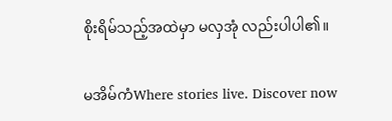စိုးရိမ်သည့်အထဲမှာ မလှအုံ လည်းပါပါ၏။

မအိမ်ကံWhere stories live. Discover now